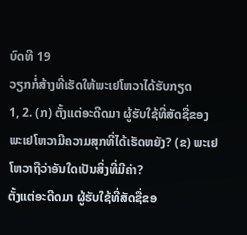ບົດທີ 19
ວຽກກໍ່ສ້າງທີ່ເຮັດໃຫ້ພະເຢໂຫວາໄດ້ຮັບກຽດ
1, 2. (ກ) ຕັ້ງແຕ່ອະດີດມາ ຜູ້ຮັບໃຊ້ທີ່ສັດຊື່ຂອງພະເຢໂຫວາມີຄວາມສຸກທີ່ໄດ້ເຮັດຫຍັງ? (ຂ) ພະເຢໂຫວາຖືວ່າອັນໃດເປັນສິ່ງທີ່ມີຄ່າ?
ຕັ້ງແຕ່ອະດີດມາ ຜູ້ຮັບໃຊ້ທີ່ສັດຊື່ຂອ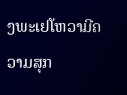ງພະເຢໂຫວາມີຄວາມສຸກ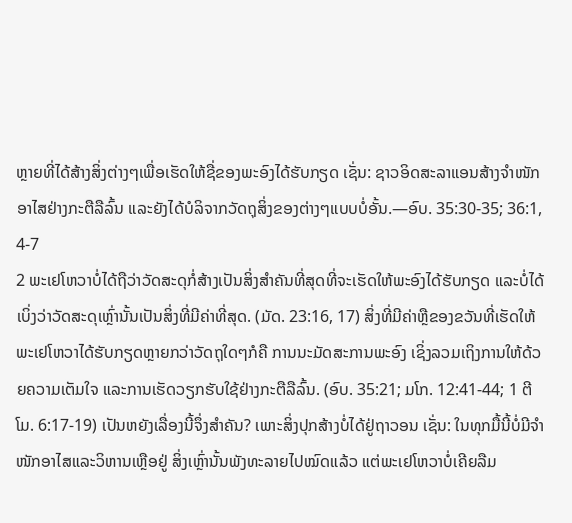ຫຼາຍທີ່ໄດ້ສ້າງສິ່ງຕ່າງໆເພື່ອເຮັດໃຫ້ຊື່ຂອງພະອົງໄດ້ຮັບກຽດ ເຊັ່ນ: ຊາວອິດສະລາແອນສ້າງຈຳໜັກອາໄສຢ່າງກະຕືລືລົ້ນ ແລະຍັງໄດ້ບໍລິຈາກວັດຖຸສິ່ງຂອງຕ່າງໆແບບບໍ່ອັ້ນ.—ອົບ. 35:30-35; 36:1, 4-7
2 ພະເຢໂຫວາບໍ່ໄດ້ຖືວ່າວັດສະດຸກໍ່ສ້າງເປັນສິ່ງສຳຄັນທີ່ສຸດທີ່ຈະເຮັດໃຫ້ພະອົງໄດ້ຮັບກຽດ ແລະບໍ່ໄດ້ເບິ່ງວ່າວັດສະດຸເຫຼົ່ານັ້ນເປັນສິ່ງທີ່ມີຄ່າທີ່ສຸດ. (ມັດ. 23:16, 17) ສິ່ງທີ່ມີຄ່າຫຼືຂອງຂວັນທີ່ເຮັດໃຫ້ພະເຢໂຫວາໄດ້ຮັບກຽດຫຼາຍກວ່າວັດຖຸໃດໆກໍຄື ການນະມັດສະການພະອົງ ເຊິ່ງລວມເຖິງການໃຫ້ດ້ວຍຄວາມເຕັມໃຈ ແລະການເຮັດວຽກຮັບໃຊ້ຢ່າງກະຕືລືລົ້ນ. (ອົບ. 35:21; ມໂກ. 12:41-44; 1 ຕີໂມ. 6:17-19) ເປັນຫຍັງເລື່ອງນີ້ຈຶ່ງສຳຄັນ? ເພາະສິ່ງປຸກສ້າງບໍ່ໄດ້ຢູ່ຖາວອນ ເຊັ່ນ: ໃນທຸກມື້ນີ້ບໍ່ມີຈຳໜັກອາໄສແລະວິຫານເຫຼືອຢູ່ ສິ່ງເຫຼົ່ານັ້ນພັງທະລາຍໄປໝົດແລ້ວ ແຕ່ພະເຢໂຫວາບໍ່ເຄີຍລືມ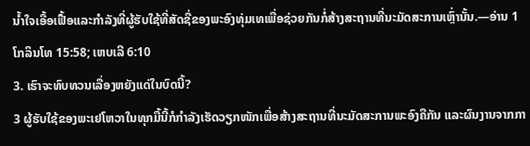ນ້ຳໃຈເອື້ອເຟື້ອແລະກຳລັງທີ່ຜູ້ຮັບໃຊ້ທີ່ສັດຊື່ຂອງພະອົງທຸ່ມເທເພື່ອຊ່ວຍກັນກໍ່ສ້າງສະຖານທີ່ນະມັດສະການເຫຼົ່ານັ້ນ.—ອ່ານ 1 ໂກລິນໂທ 15:58; ເຫບເລີ 6:10
3. ເຮົາຈະທົບທວນເລື່ອງຫຍັງແດ່ໃນບົດນີ້?
3 ຜູ້ຮັບໃຊ້ຂອງພະເຢໂຫວາໃນທຸກມື້ນີ້ກໍກຳລັງເຮັດວຽກໜັກເພື່ອສ້າງສະຖານທີ່ນະມັດສະການພະອົງຄືກັນ ແລະຜົນງານຈາກກາ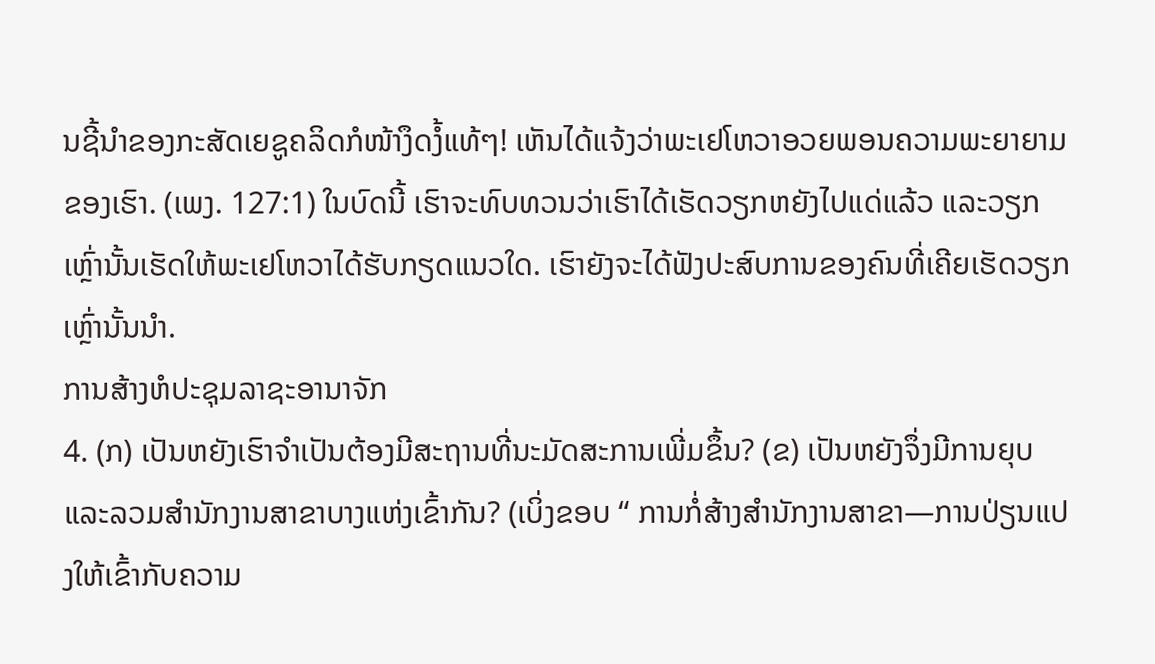ນຊີ້ນຳຂອງກະສັດເຍຊູຄລິດກໍໜ້າງຶດງໍ້ແທ້ໆ! ເຫັນໄດ້ແຈ້ງວ່າພະເຢໂຫວາອວຍພອນຄວາມພະຍາຍາມຂອງເຮົາ. (ເພງ. 127:1) ໃນບົດນີ້ ເຮົາຈະທົບທວນວ່າເຮົາໄດ້ເຮັດວຽກຫຍັງໄປແດ່ແລ້ວ ແລະວຽກເຫຼົ່ານັ້ນເຮັດໃຫ້ພະເຢໂຫວາໄດ້ຮັບກຽດແນວໃດ. ເຮົາຍັງຈະໄດ້ຟັງປະສົບການຂອງຄົນທີ່ເຄີຍເຮັດວຽກເຫຼົ່ານັ້ນນຳ.
ການສ້າງຫໍປະຊຸມລາຊະອານາຈັກ
4. (ກ) ເປັນຫຍັງເຮົາຈຳເປັນຕ້ອງມີສະຖານທີ່ນະມັດສະການເພີ່ມຂຶ້ນ? (ຂ) ເປັນຫຍັງຈຶ່ງມີການຍຸບແລະລວມສຳນັກງານສາຂາບາງແຫ່ງເຂົ້າກັນ? (ເບິ່ງຂອບ “ ການກໍ່ສ້າງສຳນັກງານສາຂາ—ການປ່ຽນແປງໃຫ້ເຂົ້າກັບຄວາມ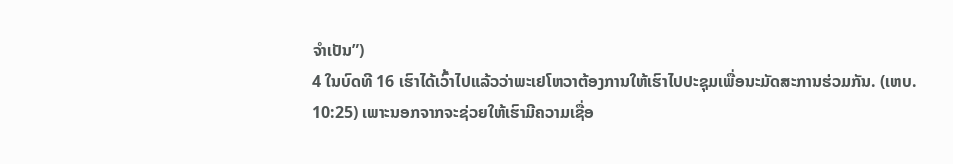ຈຳເປັນ”)
4 ໃນບົດທີ 16 ເຮົາໄດ້ເວົ້າໄປແລ້ວວ່າພະເຢໂຫວາຕ້ອງການໃຫ້ເຮົາໄປປະຊຸມເພື່ອນະມັດສະການຮ່ວມກັນ. (ເຫບ. 10:25) ເພາະນອກຈາກຈະຊ່ວຍໃຫ້ເຮົາມີຄວາມເຊື່ອ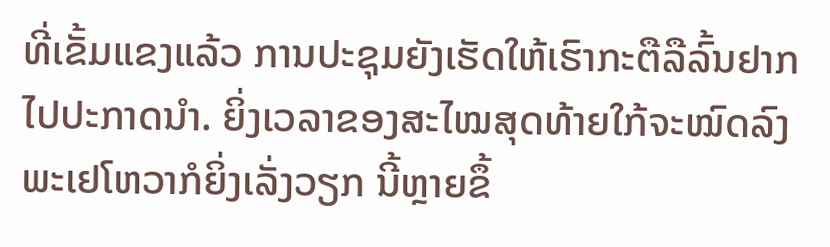ທີ່ເຂັ້ມແຂງແລ້ວ ການປະຊຸມຍັງເຮັດໃຫ້ເຮົາກະຕືລືລົ້ນຢາກໄປປະກາດນຳ. ຍິ່ງເວລາຂອງສະໄໝສຸດທ້າຍໃກ້ຈະໝົດລົງ ພະເຢໂຫວາກໍຍິ່ງເລັ່ງວຽກ ນີ້ຫຼາຍຂຶ້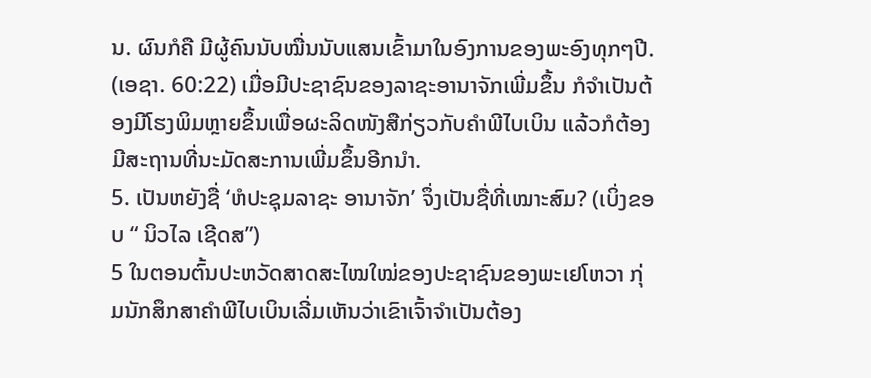ນ. ຜົນກໍຄື ມີຜູ້ຄົນນັບໝື່ນນັບແສນເຂົ້າມາໃນອົງການຂອງພະອົງທຸກໆປີ. (ເອຊາ. 60:22) ເມື່ອມີປະຊາຊົນຂອງລາຊະອານາຈັກເພີ່ມຂຶ້ນ ກໍຈຳເປັນຕ້ອງມີໂຮງພິມຫຼາຍຂຶ້ນເພື່ອຜະລິດໜັງສືກ່ຽວກັບຄຳພີໄບເບິນ ແລ້ວກໍຕ້ອງມີສະຖານທີ່ນະມັດສະການເພີ່ມຂຶ້ນອີກນຳ.
5. ເປັນຫຍັງຊື່ ‘ຫໍປະຊຸມລາຊະ ອານາຈັກ’ ຈຶ່ງເປັນຊື່ທີ່ເໝາະສົມ? (ເບິ່ງຂອບ “ ນິວໄລ ເຊີດສ”)
5 ໃນຕອນຕົ້ນປະຫວັດສາດສະໄໝໃໝ່ຂອງປະຊາຊົນຂອງພະເຢໂຫວາ ກຸ່ມນັກສຶກສາຄຳພີໄບເບິນເລີ່ມເຫັນວ່າເຂົາເຈົ້າຈຳເປັນຕ້ອງ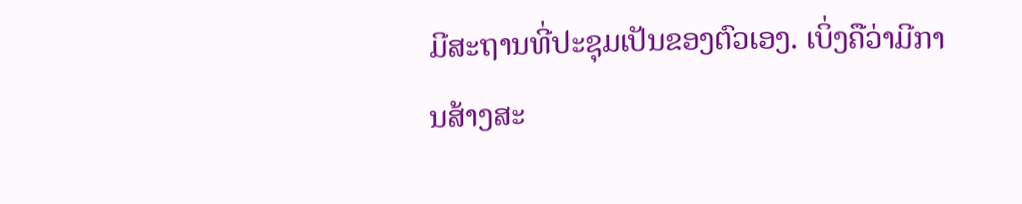ມີສະຖານທີ່ປະຊຸມເປັນຂອງຕົວເອງ. ເບິ່ງຄືວ່າມີການສ້າງສະ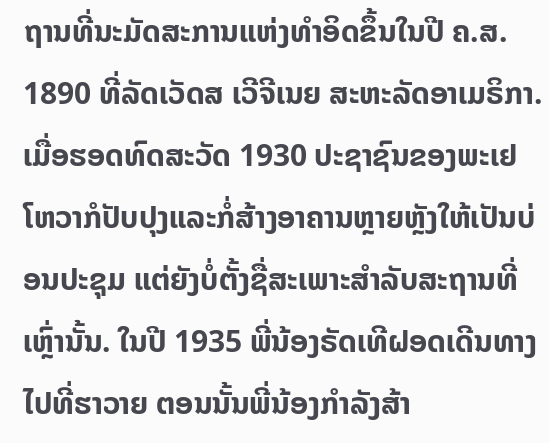ຖານທີ່ນະມັດສະການແຫ່ງທຳອິດຂຶ້ນໃນປີ ຄ.ສ. 1890 ທີ່ລັດເວັດສ ເວີຈີເນຍ ສະຫະລັດອາເມຣິກາ. ເມື່ອຮອດທົດສະວັດ 1930 ປະຊາຊົນຂອງພະເຢໂຫວາກໍປັບປຸງແລະກໍ່ສ້າງອາຄານຫຼາຍຫຼັງໃຫ້ເປັນບ່ອນປະຊຸມ ແຕ່ຍັງບໍ່ຕັ້ງຊື່ສະເພາະສຳລັບສະຖານທີ່ເຫຼົ່ານັ້ນ. ໃນປີ 1935 ພີ່ນ້ອງຣັດເທີຝອດເດີນທາງໄປທີ່ຮາວາຍ ຕອນນັ້ນພີ່ນ້ອງກຳລັງສ້າ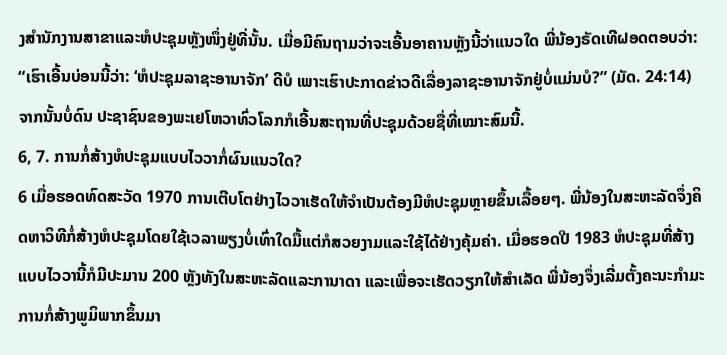ງສຳນັກງານສາຂາແລະຫໍປະຊຸມຫຼັງໜຶ່ງຢູ່ທີ່ນັ້ນ. ເມື່ອມີຄົນຖາມວ່າຈະເອີ້ນອາຄານຫຼັງນີ້ວ່າແນວໃດ ພີ່ນ້ອງຣັດເທີຝອດຕອບວ່າ: “ເຮົາເອີ້ນບ່ອນນີ້ວ່າ: ‘ຫໍປະຊຸມລາຊະອານາຈັກ’ ດີບໍ ເພາະເຮົາປະກາດຂ່າວດີເລື່ອງລາຊະອານາຈັກຢູ່ບໍ່ແມ່ນບໍ?” (ມັດ. 24:14) ຈາກນັ້ນບໍ່ດົນ ປະຊາຊົນຂອງພະເຢໂຫວາທົ່ວໂລກກໍເອີ້ນສະຖານທີ່ປະຊຸມດ້ວຍຊື່ທີ່ເໝາະສົມນີ້.
6, 7. ການກໍ່ສ້າງຫໍປະຊຸມແບບໄວວາກໍ່ຜົນແນວໃດ?
6 ເມື່ອຮອດທົດສະວັດ 1970 ການເຕີບໂຕຢ່າງໄວວາເຮັດໃຫ້ຈຳເປັນຕ້ອງມີຫໍປະຊຸມຫຼາຍຂຶ້ນເລື້ອຍໆ. ພີ່ນ້ອງໃນສະຫະລັດຈຶ່ງຄິດຫາວິທີກໍ່ສ້າງຫໍປະຊຸມໂດຍໃຊ້ເວລາພຽງບໍ່ເທົ່າໃດມື້ແຕ່ກໍສວຍງາມແລະໃຊ້ໄດ້ຢ່າງຄຸ້ມຄ່າ. ເມື່ອຮອດປີ 1983 ຫໍປະຊຸມທີ່ສ້າງແບບໄວວານີ້ກໍມີປະມານ 200 ຫຼັງທັງໃນສະຫະລັດແລະການາດາ ແລະເພື່ອຈະເຮັດວຽກໃຫ້ສຳເລັດ ພີ່ນ້ອງຈຶ່ງເລີ່ມຕັ້ງຄະນະກຳມະການກໍ່ສ້າງພູມິພາກຂຶ້ນມາ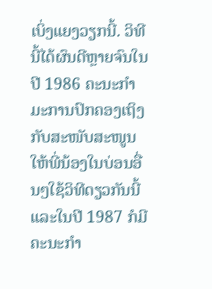ເບິ່ງແຍງວຽກນີ້. ວິທີນີ້ໄດ້ຜົນດີຫຼາຍຈົນໃນປີ 1986 ຄະນະກຳມະການປົກຄອງເຖິງກັບສະໜັບສະໜູນໃຫ້ພີ່ນ້ອງໃນບ່ອນອື່ນໆໃຊ້ວິທີດຽວກັນນີ້ ແລະໃນປີ 1987 ກໍມີຄະນະກຳ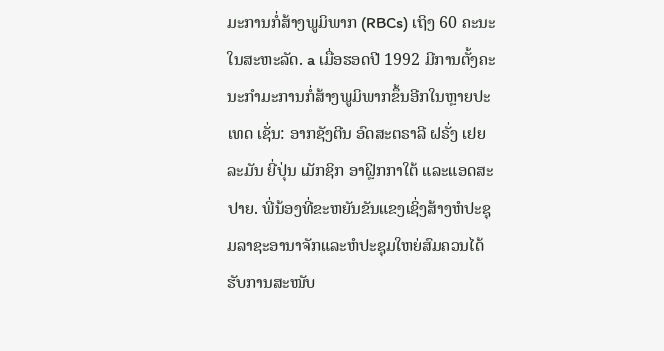ມະການກໍ່ສ້າງພູມິພາກ (RBCs) ເຖິງ 60 ຄະນະໃນສະຫະລັດ. a ເມື່ອຮອດປີ 1992 ມີການຕັ້ງຄະນະກຳມະການກໍ່ສ້າງພູມິພາກຂຶ້ນອີກໃນຫຼາຍປະເທດ ເຊັ່ນ: ອາກຊັງຕີນ ອົດສະຕຣາລີ ຝຣັ່ງ ເຢຍລະມັນ ຍີ່ປຸ່ນ ເມັກຊິກ ອາຝຼິກກາໃຕ້ ແລະແອດສະປາຍ. ພີ່ນ້ອງທີ່ຂະຫຍັນຂັນແຂງເຊິ່ງສ້າງຫໍປະຊຸມລາຊະອານາຈັກແລະຫໍປະຊຸມໃຫຍ່ສົມຄວນໄດ້ຮັບການສະໜັບ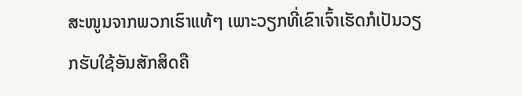ສະໜູນຈາກພວກເຮົາແທ້ໆ ເພາະວຽກທີ່ເຂົາເຈົ້າເຮັດກໍເປັນວຽກຮັບໃຊ້ອັນສັກສິດຄື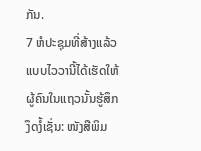ກັນ.
7 ຫໍປະຊຸມທີ່ສ້າງແລ້ວແບບໄວວານີ້ໄດ້ເຮັດໃຫ້ຜູ້ຄົນໃນແຖວນັ້ນຮູ້ສຶກງຶດງໍ້ເຊັ່ນ: ໜັງສືພິມ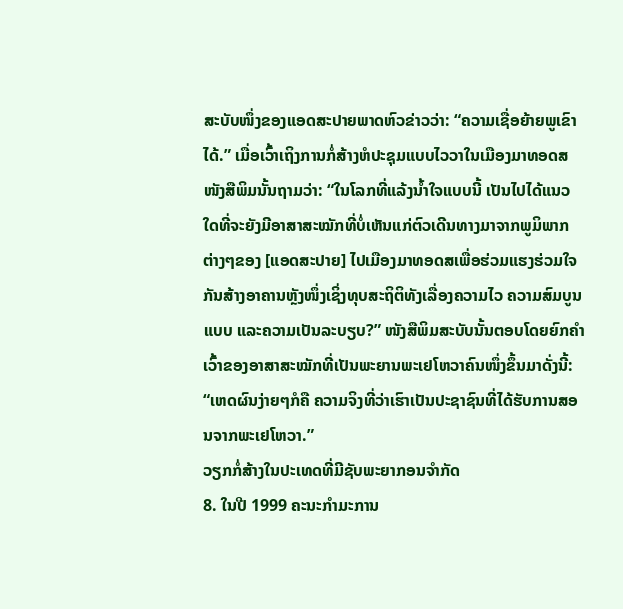ສະບັບໜຶ່ງຂອງແອດສະປາຍພາດຫົວຂ່າວວ່າ: “ຄວາມເຊື່ອຍ້າຍພູເຂົາ ໄດ້.” ເມື່ອເວົ້າເຖິງການກໍ່ສ້າງຫໍປະຊຸມແບບໄວວາໃນເມືອງມາທອດສ ໜັງສືພິມນັ້ນຖາມວ່າ: “ໃນໂລກທີ່ແລ້ງນ້ຳໃຈແບບນີ້ ເປັນໄປໄດ້ແນວໃດທີ່ຈະຍັງມີອາສາສະໝັກທີ່ບໍ່ເຫັນແກ່ຕົວເດີນທາງມາຈາກພູມິພາກຕ່າງໆຂອງ [ແອດສະປາຍ] ໄປເມືອງມາທອດສເພື່ອຮ່ວມແຮງຮ່ວມໃຈກັນສ້າງອາຄານຫຼັງໜຶ່ງເຊິ່ງທຸບສະຖິຕິທັງເລື່ອງຄວາມໄວ ຄວາມສົມບູນແບບ ແລະຄວາມເປັນລະບຽບ?” ໜັງສືພິມສະບັບນັ້ນຕອບໂດຍຍົກຄຳເວົ້າຂອງອາສາສະໝັກທີ່ເປັນພະຍານພະເຢໂຫວາຄົນໜຶ່ງຂຶ້ນມາດັ່ງນີ້: “ເຫດຜົນງ່າຍໆກໍຄື ຄວາມຈິງທີ່ວ່າເຮົາເປັນປະຊາຊົນທີ່ໄດ້ຮັບການສອນຈາກພະເຢໂຫວາ.”
ວຽກກໍ່ສ້າງໃນປະເທດທີ່ມີຊັບພະຍາກອນຈຳກັດ
8. ໃນປີ 1999 ຄະນະກຳມະການ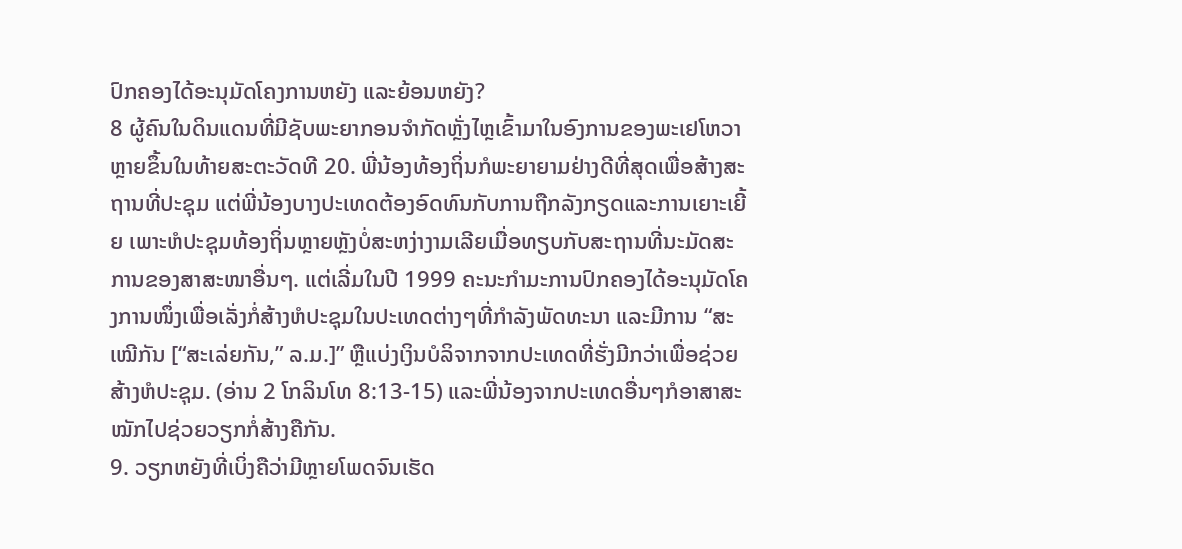ປົກຄອງໄດ້ອະນຸມັດໂຄງການຫຍັງ ແລະຍ້ອນຫຍັງ?
8 ຜູ້ຄົນໃນດິນແດນທີ່ມີຊັບພະຍາກອນຈຳກັດຫຼັ່ງໄຫຼເຂົ້າມາໃນອົງການຂອງພະເຢໂຫວາຫຼາຍຂຶ້ນໃນທ້າຍສະຕະວັດທີ 20. ພີ່ນ້ອງທ້ອງຖິ່ນກໍພະຍາຍາມຢ່າງດີທີ່ສຸດເພື່ອສ້າງສະຖານທີ່ປະຊຸມ ແຕ່ພີ່ນ້ອງບາງປະເທດຕ້ອງອົດທົນກັບການຖືກລັງກຽດແລະການເຍາະເຍີ້ຍ ເພາະຫໍປະຊຸມທ້ອງຖິ່ນຫຼາຍຫຼັງບໍ່ສະຫງ່າງາມເລີຍເມື່ອທຽບກັບສະຖານທີ່ນະມັດສະການຂອງສາສະໜາອື່ນໆ. ແຕ່ເລີ່ມໃນປີ 1999 ຄະນະກຳມະການປົກຄອງໄດ້ອະນຸມັດໂຄງການໜຶ່ງເພື່ອເລັ່ງກໍ່ສ້າງຫໍປະຊຸມໃນປະເທດຕ່າງໆທີ່ກຳລັງພັດທະນາ ແລະມີການ “ສະເໝີກັນ [“ສະເລ່ຍກັນ,” ລ.ມ.]” ຫຼືແບ່ງເງິນບໍລິຈາກຈາກປະເທດທີ່ຮັ່ງມີກວ່າເພື່ອຊ່ວຍສ້າງຫໍປະຊຸມ. (ອ່ານ 2 ໂກລິນໂທ 8:13-15) ແລະພີ່ນ້ອງຈາກປະເທດອື່ນໆກໍອາສາສະໝັກໄປຊ່ວຍວຽກກໍ່ສ້າງຄືກັນ.
9. ວຽກຫຍັງທີ່ເບິ່ງຄືວ່າມີຫຼາຍໂພດຈົນເຮັດ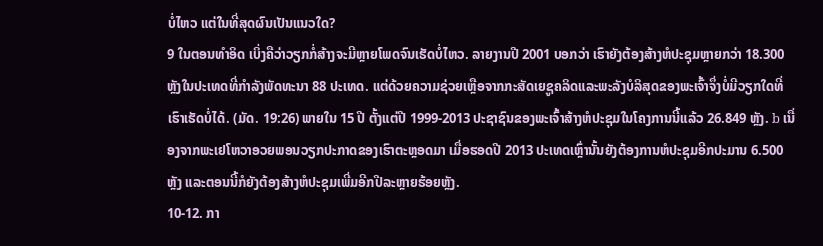ບໍ່ໄຫວ ແຕ່ໃນທີ່ສຸດຜົນເປັນແນວໃດ?
9 ໃນຕອນທຳອິດ ເບິ່ງຄືວ່າວຽກກໍ່ສ້າງຈະມີຫຼາຍໂພດຈົນເຮັດບໍ່ໄຫວ. ລາຍງານປີ 2001 ບອກວ່າ ເຮົາຍັງຕ້ອງສ້າງຫໍປະຊຸມຫຼາຍກວ່າ 18.300 ຫຼັງໃນປະເທດທີ່ກຳລັງພັດທະນາ 88 ປະເທດ. ແຕ່ດ້ວຍຄວາມຊ່ວຍເຫຼືອຈາກກະສັດເຍຊູຄລິດແລະພະລັງບໍລິສຸດຂອງພະເຈົ້າຈຶ່ງບໍ່ມີວຽກໃດທີ່ເຮົາເຮັດບໍ່ໄດ້. (ມັດ. 19:26) ພາຍໃນ 15 ປີ ຕັ້ງແຕ່ປີ 1999-2013 ປະຊາຊົນຂອງພະເຈົ້າສ້າງຫໍປະຊຸມໃນໂຄງການນີ້ແລ້ວ 26.849 ຫຼັງ. b ເນື່ອງຈາກພະເຢໂຫວາອວຍພອນວຽກປະກາດຂອງເຮົາຕະຫຼອດມາ ເມື່ອຮອດປີ 2013 ປະເທດເຫຼົ່ານັ້ນຍັງຕ້ອງການຫໍປະຊຸມອີກປະມານ 6.500 ຫຼັງ ແລະຕອນນີ້ກໍຍັງຕ້ອງສ້າງຫໍປະຊຸມເພີ່ມອີກປີລະຫຼາຍຮ້ອຍຫຼັງ.
10-12. ກາ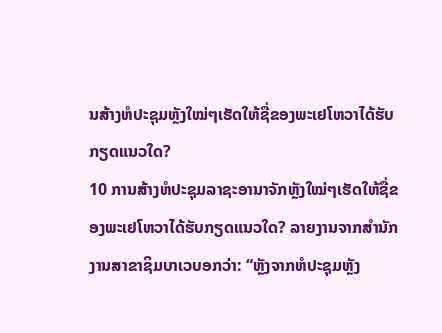ນສ້າງຫໍປະຊຸມຫຼັງໃໝ່ໆເຮັດໃຫ້ຊື່ຂອງພະເຢໂຫວາໄດ້ຮັບກຽດແນວໃດ?
10 ການສ້າງຫໍປະຊຸມລາຊະອານາຈັກຫຼັງໃໝ່ໆເຮັດໃຫ້ຊື່ຂອງພະເຢໂຫວາໄດ້ຮັບກຽດແນວໃດ? ລາຍງານຈາກສຳນັກງານສາຂາຊິມບາເວບອກວ່າ: “ຫຼັງຈາກຫໍປະຊຸມຫຼັງ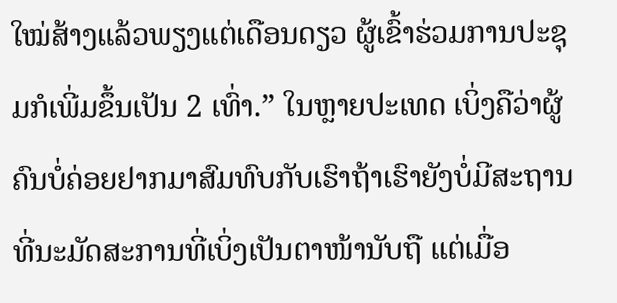ໃໝ່ສ້າງແລ້ວພຽງແຕ່ເດືອນດຽວ ຜູ້ເຂົ້າຮ່ວມການປະຊຸມກໍເພີ່ມຂຶ້ນເປັນ 2 ເທົ່າ.” ໃນຫຼາຍປະເທດ ເບິ່ງຄືວ່າຜູ້ຄົນບໍ່ຄ່ອຍຢາກມາສົມທົບກັບເຮົາຖ້າເຮົາຍັງບໍ່ມີສະຖານທີ່ນະມັດສະການທີ່ເບິ່ງເປັນຕາໜ້ານັບຖື ແຕ່ເມື່ອ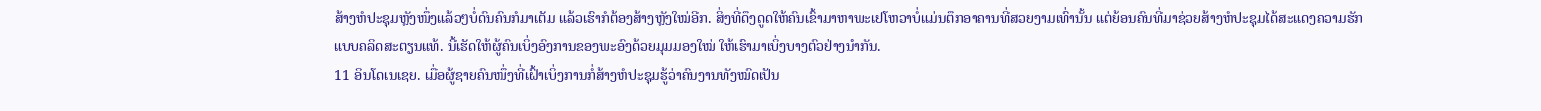ສ້າງຫໍປະຊຸມຫຼັງໜຶ່ງແລ້ວໆບໍ່ດົນຄົນກໍມາເຕັມ ແລ້ວເຮົາກໍຕ້ອງສ້າງຫຼັງໃໝ່ອີກ. ສິ່ງທີ່ດຶງດູດໃຫ້ຄົນເຂົ້າມາຫາພະເຢໂຫວາບໍ່ແມ່ນຕຶກອາຄານທີ່ສວຍງາມເທົ່ານັ້ນ ແຕ່ຍ້ອນຄົນທີ່ມາຊ່ວຍສ້າງຫໍປະຊຸມໄດ້ສະແດງຄວາມຮັກແບບຄລິດສະຕຽນແທ້. ນີ້ເຮັດໃຫ້ຜູ້ຄົນເບິ່ງອົງການຂອງພະອົງດ້ວຍມຸມມອງໃໝ່ ໃຫ້ເຮົາມາເບິ່ງບາງຕົວຢ່າງນຳກັນ.
11 ອິນໂດເນເຊຍ. ເມື່ອຜູ້ຊາຍຄົນໜຶ່ງທີ່ເຝົ້າເບິ່ງການກໍ່ສ້າງຫໍປະຊຸມຮູ້ວ່າຄົນງານທັງໝົດເປັນ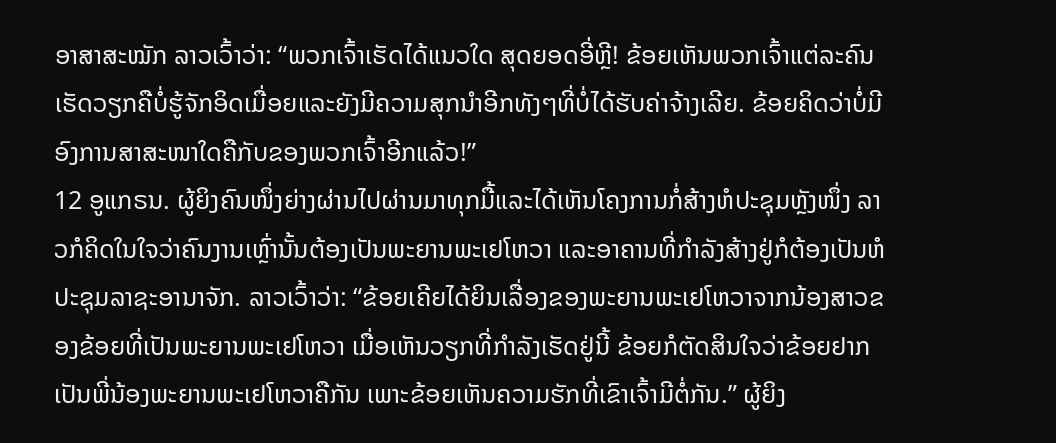ອາສາສະໝັກ ລາວເວົ້າວ່າ: “ພວກເຈົ້າເຮັດໄດ້ແນວໃດ ສຸດຍອດອີ່ຫຼີ! ຂ້ອຍເຫັນພວກເຈົ້າແຕ່ລະຄົນເຮັດວຽກຄືບໍ່ຮູ້ຈັກອິດເມື່ອຍແລະຍັງມີຄວາມສຸກນຳອີກທັງໆທີ່ບໍ່ໄດ້ຮັບຄ່າຈ້າງເລີຍ. ຂ້ອຍຄິດວ່າບໍ່ມີອົງການສາສະໜາໃດຄືກັບຂອງພວກເຈົ້າອີກແລ້ວ!”
12 ອູແກຣນ. ຜູ້ຍິງຄົນໜຶ່ງຍ່າງຜ່ານໄປຜ່ານມາທຸກມື້ແລະໄດ້ເຫັນໂຄງການກໍ່ສ້າງຫໍປະຊຸມຫຼັງໜຶ່ງ ລາວກໍຄິດໃນໃຈວ່າຄົນງານເຫຼົ່ານັ້ນຕ້ອງເປັນພະຍານພະເຢໂຫວາ ແລະອາຄານທີ່ກຳລັງສ້າງຢູ່ກໍຕ້ອງເປັນຫໍປະຊຸມລາຊະອານາຈັກ. ລາວເວົ້າວ່າ: “ຂ້ອຍເຄີຍໄດ້ຍິນເລື່ອງຂອງພະຍານພະເຢໂຫວາຈາກນ້ອງສາວຂອງຂ້ອຍທີ່ເປັນພະຍານພະເຢໂຫວາ ເມື່ອເຫັນວຽກທີ່ກຳລັງເຮັດຢູ່ນີ້ ຂ້ອຍກໍຕັດສິນໃຈວ່າຂ້ອຍຢາກເປັນພີ່ນ້ອງພະຍານພະເຢໂຫວາຄືກັນ ເພາະຂ້ອຍເຫັນຄວາມຮັກທີ່ເຂົາເຈົ້າມີຕໍ່ກັນ.” ຜູ້ຍິງ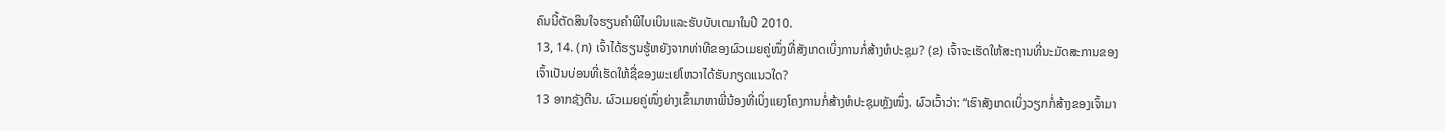ຄົນນີ້ຕັດສິນໃຈຮຽນຄຳພີໄບເບິນແລະຮັບບັບເຕມາໃນປີ 2010.
13, 14. (ກ) ເຈົ້າໄດ້ຮຽນຮູ້ຫຍັງຈາກທ່າທີຂອງຜົວເມຍຄູ່ໜຶ່ງທີ່ສັງເກດເບິ່ງການກໍ່ສ້າງຫໍປະຊຸມ? (ຂ) ເຈົ້າຈະເຮັດໃຫ້ສະຖານທີ່ນະມັດສະການຂອງເຈົ້າເປັນບ່ອນທີ່ເຮັດໃຫ້ຊື່ຂອງພະເຢໂຫວາໄດ້ຮັບກຽດແນວໃດ?
13 ອາກຊັງຕີນ. ຜົວເມຍຄູ່ໜຶ່ງຍ່າງເຂົ້າມາຫາພີ່ນ້ອງທີ່ເບິ່ງແຍງໂຄງການກໍ່ສ້າງຫໍປະຊຸມຫຼັງໜຶ່ງ. ຜົວເວົ້າວ່າ: “ເຮົາສັງເກດເບິ່ງວຽກກໍ່ສ້າງຂອງເຈົ້າມາ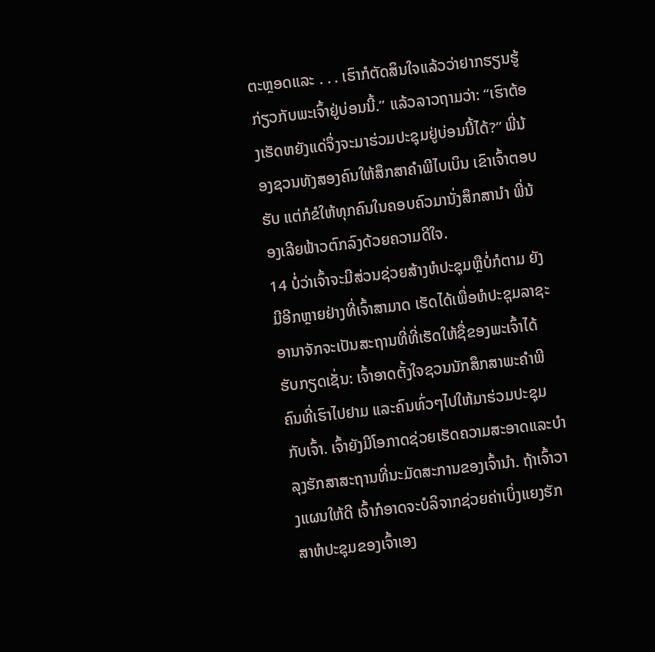ຕະຫຼອດແລະ . . . ເຮົາກໍຕັດສິນໃຈແລ້ວວ່າຢາກຮຽນຮູ້ກ່ຽວກັບພະເຈົ້າຢູ່ບ່ອນນີ້.” ແລ້ວລາວຖາມວ່າ: “ເຮົາຕ້ອງເຮັດຫຍັງແດ່ຈຶ່ງຈະມາຮ່ວມປະຊຸມຢູ່ບ່ອນນີ້ໄດ້?” ພີ່ນ້ອງຊວນທັງສອງຄົນໃຫ້ສຶກສາຄຳພີໄບເບິນ ເຂົາເຈົ້າຕອບຮັບ ແຕ່ກໍຂໍໃຫ້ທຸກຄົນໃນຄອບຄົວມານັ່ງສຶກສານຳ ພີ່ນ້ອງເລີຍຟ້າວຕົກລົງດ້ວຍຄວາມດີໃຈ.
14 ບໍ່ວ່າເຈົ້າຈະມີສ່ວນຊ່ວຍສ້າງຫໍປະຊຸມຫຼືບໍ່ກໍຕາມ ຍັງມີອີກຫຼາຍຢ່າງທີ່ເຈົ້າສາມາດ ເຮັດໄດ້ເພື່ອຫໍປະຊຸມລາຊະອານາຈັກຈະເປັນສະຖານທີ່ທີ່ເຮັດໃຫ້ຊື່ຂອງພະເຈົ້າໄດ້ຮັບກຽດເຊັ່ນ: ເຈົ້າອາດຕັ້ງໃຈຊວນນັກສຶກສາພະຄຳພີ ຄົນທີ່ເຮົາໄປຢາມ ແລະຄົນທົ່ວໆໄປໃຫ້ມາຮ່ວມປະຊຸມກັບເຈົ້າ. ເຈົ້າຍັງມີໂອກາດຊ່ວຍເຮັດຄວາມສະອາດແລະບຳລຸງຮັກສາສະຖານທີ່ນະມັດສະການຂອງເຈົ້ານຳ. ຖ້າເຈົ້າວາງແຜນໃຫ້ດີ ເຈົ້າກໍອາດຈະບໍລິຈາກຊ່ວຍຄ່າເບິ່ງແຍງຮັກສາຫໍປະຊຸມຂອງເຈົ້າເອງ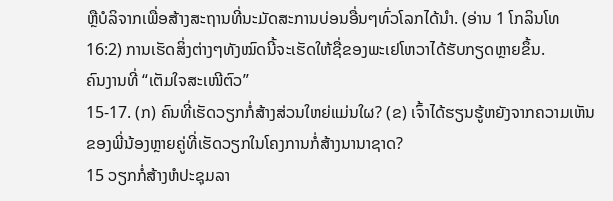ຫຼືບໍລິຈາກເພື່ອສ້າງສະຖານທີ່ນະມັດສະການບ່ອນອື່ນໆທົ່ວໂລກໄດ້ນຳ. (ອ່ານ 1 ໂກລິນໂທ 16:2) ການເຮັດສິ່ງຕ່າງໆທັງໝົດນີ້ຈະເຮັດໃຫ້ຊື່ຂອງພະເຢໂຫວາໄດ້ຮັບກຽດຫຼາຍຂຶ້ນ.
ຄົນງານທີ່ “ເຕັມໃຈສະເໜີຕົວ”
15-17. (ກ) ຄົນທີ່ເຮັດວຽກກໍ່ສ້າງສ່ວນໃຫຍ່ແມ່ນໃຜ? (ຂ) ເຈົ້າໄດ້ຮຽນຮູ້ຫຍັງຈາກຄວາມເຫັນຂອງພີ່ນ້ອງຫຼາຍຄູ່ທີ່ເຮັດວຽກໃນໂຄງການກໍ່ສ້າງນານາຊາດ?
15 ວຽກກໍ່ສ້າງຫໍປະຊຸມລາ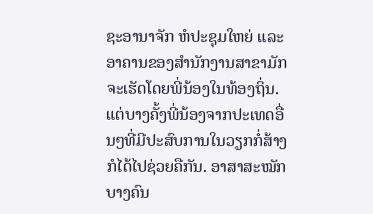ຊະອານາຈັກ ຫໍປະຊຸມໃຫຍ່ ແລະອາຄານຂອງສຳນັກງານສາຂາມັກຈະເຮັດໂດຍພີ່ນ້ອງໃນທ້ອງຖິ່ນ. ແຕ່ບາງຄັ້ງພີ່ນ້ອງຈາກປະເທດອື່ນໆທີ່ມີປະສົບການໃນວຽກກໍ່ສ້າງກໍໄດ້ໄປຊ່ວຍຄືກັນ. ອາສາສະໝັກບາງຄົນ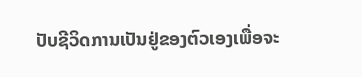ປັບຊີວິດການເປັນຢູ່ຂອງຕົວເອງເພື່ອຈະ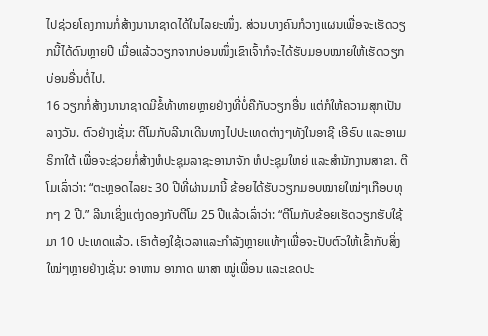ໄປຊ່ວຍໂຄງການກໍ່ສ້າງນານາຊາດໄດ້ໃນໄລຍະໜຶ່ງ. ສ່ວນບາງຄົນກໍວາງແຜນເພື່ອຈະເຮັດວຽກນີ້ໄດ້ດົນຫຼາຍປີ ເມື່ອແລ້ວວຽກຈາກບ່ອນໜຶ່ງເຂົາເຈົ້າກໍຈະໄດ້ຮັບມອບໝາຍໃຫ້ເຮັດວຽກບ່ອນອື່ນຕໍ່ໄປ.
16 ວຽກກໍ່ສ້າງນານາຊາດມີຂໍ້ທ້າທາຍຫຼາຍຢ່າງທີ່ບໍ່ຄືກັບວຽກອື່ນ ແຕ່ກໍໃຫ້ຄວາມສຸກເປັນລາງວັນ. ຕົວຢ່າງເຊັ່ນ: ຕີໂມກັບລີນາເດີນທາງໄປປະເທດຕ່າງໆທັງໃນອາຊີ ເອີຣົບ ແລະອາເມຣິກາໃຕ້ ເພື່ອຈະຊ່ວຍກໍ່ສ້າງຫໍປະຊຸມລາຊະອານາຈັກ ຫໍປະຊຸມໃຫຍ່ ແລະສຳນັກງານສາຂາ. ຕີໂມເລົ່າວ່າ: “ຕະຫຼອດໄລຍະ 30 ປີທີ່ຜ່ານມານີ້ ຂ້ອຍໄດ້ຮັບວຽກມອບໝາຍໃໝ່ໆເກືອບທຸກໆ 2 ປີ.” ລີນາເຊິ່ງແຕ່ງດອງກັບຕີໂມ 25 ປີແລ້ວເລົ່າວ່າ: “ຕີໂມກັບຂ້ອຍເຮັດວຽກຮັບໃຊ້ມາ 10 ປະເທດແລ້ວ. ເຮົາຕ້ອງໃຊ້ເວລາແລະກຳລັງຫຼາຍແທ້ໆເພື່ອຈະປັບຕົວໃຫ້ເຂົ້າກັບສິ່ງໃໝ່ໆຫຼາຍຢ່າງເຊັ່ນ: ອາຫານ ອາກາດ ພາສາ ໝູ່ເພື່ອນ ແລະເຂດປະ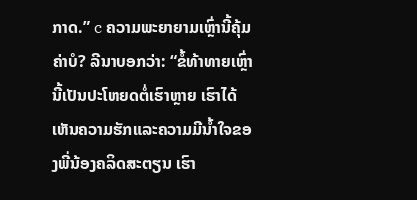ກາດ.” c ຄວາມພະຍາຍາມເຫຼົ່ານີ້ຄຸ້ມຄ່າບໍ? ລີນາບອກວ່າ: “ຂໍ້ທ້າທາຍເຫຼົ່ານີ້ເປັນປະໂຫຍດຕໍ່ເຮົາຫຼາຍ ເຮົາໄດ້ເຫັນຄວາມຮັກແລະຄວາມມີນ້ຳໃຈຂອງພີ່ນ້ອງຄລິດສະຕຽນ ເຮົາ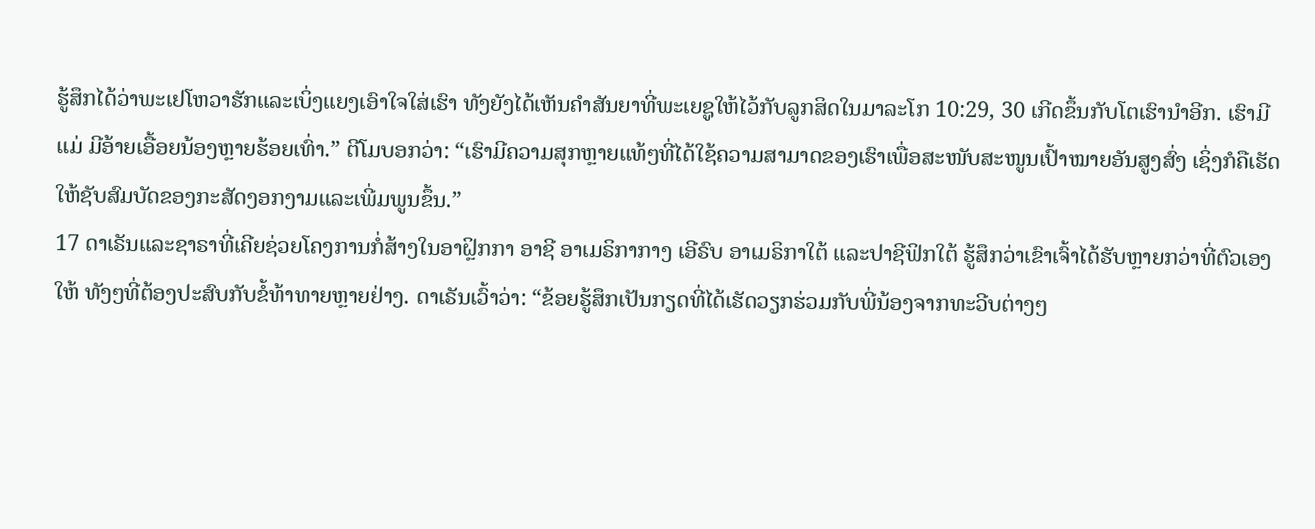ຮູ້ສຶກໄດ້ວ່າພະເຢໂຫວາຮັກແລະເບິ່ງແຍງເອົາໃຈໃສ່ເຮົາ ທັງຍັງໄດ້ເຫັນຄຳສັນຍາທີ່ພະເຍຊູໃຫ້ໄວ້ກັບລູກສິດໃນມາລະໂກ 10:29, 30 ເກີດຂຶ້ນກັບໂຕເຮົານຳອີກ. ເຮົາມີແມ່ ມີອ້າຍເອື້ອຍນ້ອງຫຼາຍຮ້ອຍເທົ່າ.” ຕີໂມບອກວ່າ: “ເຮົາມີຄວາມສຸກຫຼາຍແທ້ໆທີ່ໄດ້ໃຊ້ຄວາມສາມາດຂອງເຮົາເພື່ອສະໜັບສະໜູນເປົ້າໝາຍອັນສູງສົ່ງ ເຊິ່ງກໍຄືເຮັດໃຫ້ຊັບສົມບັດຂອງກະສັດງອກງາມແລະເພີ່ມພູນຂຶ້ນ.”
17 ດາເຣັນແລະຊາຣາທີ່ເຄີຍຊ່ວຍໂຄງການກໍ່ສ້າງໃນອາຝຼິກກາ ອາຊີ ອາເມຣິກາກາງ ເອີຣົບ ອາເມຣິກາໃຕ້ ແລະປາຊີຟິກໃຕ້ ຮູ້ສຶກວ່າເຂົາເຈົ້າໄດ້ຮັບຫຼາຍກວ່າທີ່ຕົວເອງໃຫ້ ທັງໆທີ່ຕ້ອງປະສົບກັບຂໍ້ທ້າທາຍຫຼາຍຢ່າງ. ດາເຣັນເວົ້າວ່າ: “ຂ້ອຍຮູ້ສຶກເປັນກຽດທີ່ໄດ້ເຮັດວຽກຮ່ວມກັບພີ່ນ້ອງຈາກທະວີບຕ່າງໆ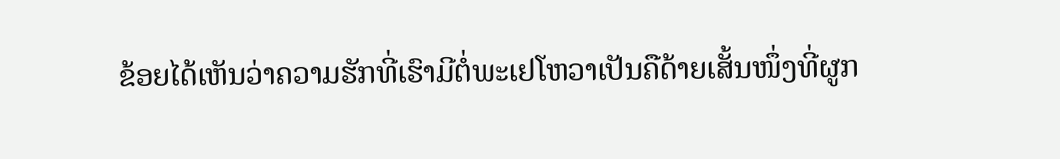ຂ້ອຍໄດ້ເຫັນວ່າຄວາມຮັກທີ່ເຮົາມີຕໍ່ພະເຢໂຫວາເປັນຄືດ້າຍເສັ້ນໜຶ່ງທີ່ຜູກ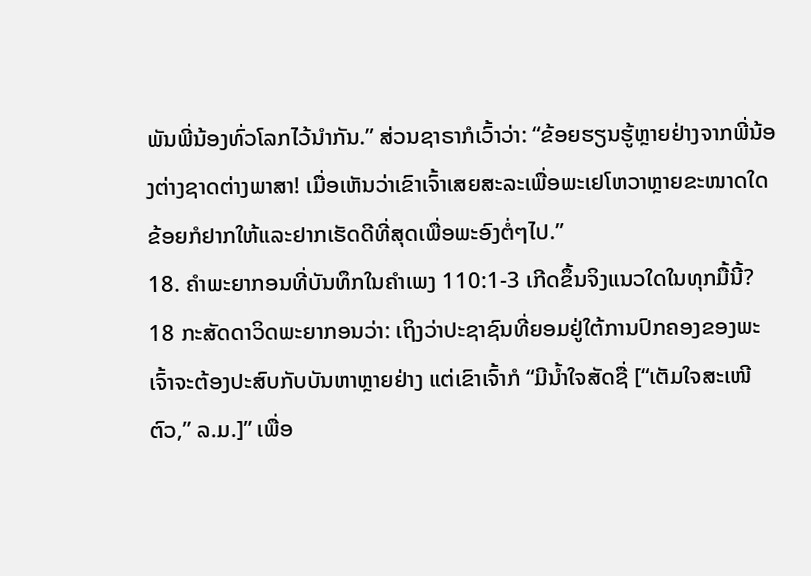ພັນພີ່ນ້ອງທົ່ວໂລກໄວ້ນຳກັນ.” ສ່ວນຊາຣາກໍເວົ້າວ່າ: “ຂ້ອຍຮຽນຮູ້ຫຼາຍຢ່າງຈາກພີ່ນ້ອງຕ່າງຊາດຕ່າງພາສາ! ເມື່ອເຫັນວ່າເຂົາເຈົ້າເສຍສະລະເພື່ອພະເຢໂຫວາຫຼາຍຂະໜາດໃດ ຂ້ອຍກໍຢາກໃຫ້ແລະຢາກເຮັດດີທີ່ສຸດເພື່ອພະອົງຕໍ່ໆໄປ.”
18. ຄຳພະຍາກອນທີ່ບັນທຶກໃນຄຳເພງ 110:1-3 ເກີດຂຶ້ນຈິງແນວໃດໃນທຸກມື້ນີ້?
18 ກະສັດດາວິດພະຍາກອນວ່າ: ເຖິງວ່າປະຊາຊົນທີ່ຍອມຢູ່ໃຕ້ການປົກຄອງຂອງພະເຈົ້າຈະຕ້ອງປະສົບກັບບັນຫາຫຼາຍຢ່າງ ແຕ່ເຂົາເຈົ້າກໍ “ມີນ້ຳໃຈສັດຊື່ [“ເຕັມໃຈສະເໜີຕົວ,” ລ.ມ.]” ເພື່ອ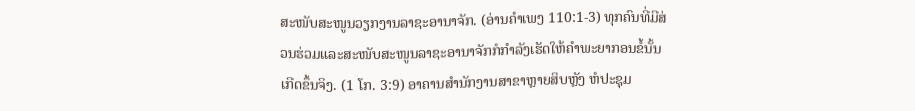ສະໜັບສະໜູນວຽກງານລາຊະອານາຈັກ. (ອ່ານຄຳເພງ 110:1-3) ທຸກຄົນທີ່ມີສ່ວນຮ່ວມແລະສະໜັບສະໜູນລາຊະອານາຈັກກໍກຳລັງເຮັດໃຫ້ຄຳພະຍາກອນຂໍ້ນັ້ນເກີດຂຶ້ນຈິງ. (1 ໂກ. 3:9) ອາຄານສຳນັກງານສາຂາຫຼາຍສິບຫຼັງ ຫໍປະຊຸມ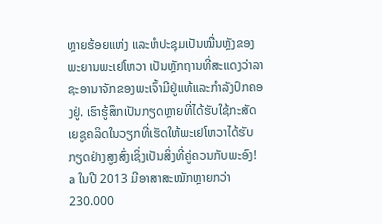ຫຼາຍຮ້ອຍແຫ່ງ ແລະຫໍປະຊຸມເປັນໝື່ນຫຼັງຂອງພະຍານພະເຢໂຫວາ ເປັນຫຼັກຖານທີ່ສະແດງວ່າລາຊະອານາຈັກຂອງພະເຈົ້າມີຢູ່ແທ້ແລະກຳລັງປົກຄອງຢູ່. ເຮົາຮູ້ສຶກເປັນກຽດຫຼາຍທີ່ໄດ້ຮັບໃຊ້ກະສັດເຍຊູຄລິດໃນວຽກທີ່ເຮັດໃຫ້ພະເຢໂຫວາໄດ້ຮັບກຽດຢ່າງສູງສົ່ງເຊິ່ງເປັນສິ່ງທີ່ຄູ່ຄວນກັບພະອົງ!
a ໃນປີ 2013 ມີອາສາສະໝັກຫຼາຍກວ່າ 230.000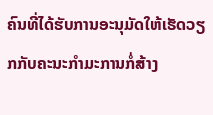ຄົນທີ່ໄດ້ຮັບການອະນຸມັດໃຫ້ເຮັດວຽກກັບຄະນະກຳມະການກໍ່ສ້າງ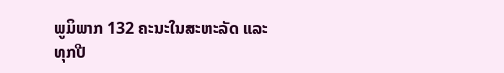ພູມິພາກ 132 ຄະນະໃນສະຫະລັດ ແລະທຸກປີ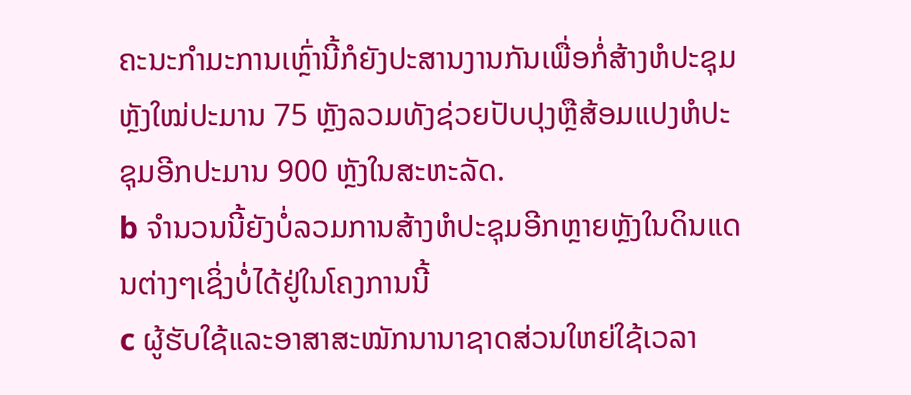ຄະນະກຳມະການເຫຼົ່ານີ້ກໍຍັງປະສານງານກັນເພື່ອກໍ່ສ້າງຫໍປະຊຸມຫຼັງໃໝ່ປະມານ 75 ຫຼັງລວມທັງຊ່ວຍປັບປຸງຫຼືສ້ອມແປງຫໍປະຊຸມອີກປະມານ 900 ຫຼັງໃນສະຫະລັດ.
b ຈຳນວນນີ້ຍັງບໍ່ລວມການສ້າງຫໍປະຊຸມອີກຫຼາຍຫຼັງໃນດິນແດນຕ່າງໆເຊິ່ງບໍ່ໄດ້ຢູ່ໃນໂຄງການນີ້
c ຜູ້ຮັບໃຊ້ແລະອາສາສະໝັກນານາຊາດສ່ວນໃຫຍ່ໃຊ້ເວລາ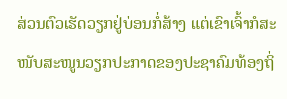ສ່ວນຕົວເຮັດວຽກຢູ່ບ່ອນກໍ່ສ້າງ ແຕ່ເຂົາເຈົ້າກໍສະໜັບສະໜູນວຽກປະກາດຂອງປະຊາຄົມທ້ອງຖິ່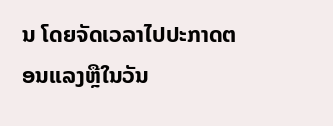ນ ໂດຍຈັດເວລາໄປປະກາດຕອນແລງຫຼືໃນວັນ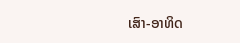ເສົາ-ອາທິດ